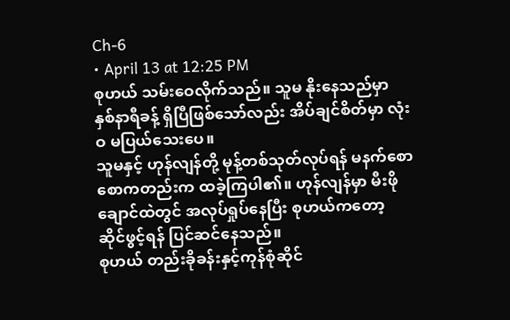Ch-6
• April 13 at 12:25 PM
စုဟယ် သမ်းဝေလိုက်သည်။ သူမ နိုးနေသည်မှာ နှစ်နာရီခန့် ရှိပြီဖြစ်သော်လည်း အိပ်ချင်စိတ်မှာ လုံးဝ မပြယ်သေးပေ။
သူမနှင့် ဟုန်လျန်တို့ မုန့်တစ်သုတ်လုပ်ရန် မနက်စောစောကတည်းက ထခဲ့ကြပါ၏။ ဟုန်လျန်မှာ မီးဖိုချောင်ထဲတွင် အလုပ်ရှုပ်နေပြီး စုဟယ်ကတော့ ဆိုင်ဖွင့်ရန် ပြင်ဆင်နေသည်။
စုဟယ် တည်းခိုခန်းနှင့်ကုန်စုံဆိုင်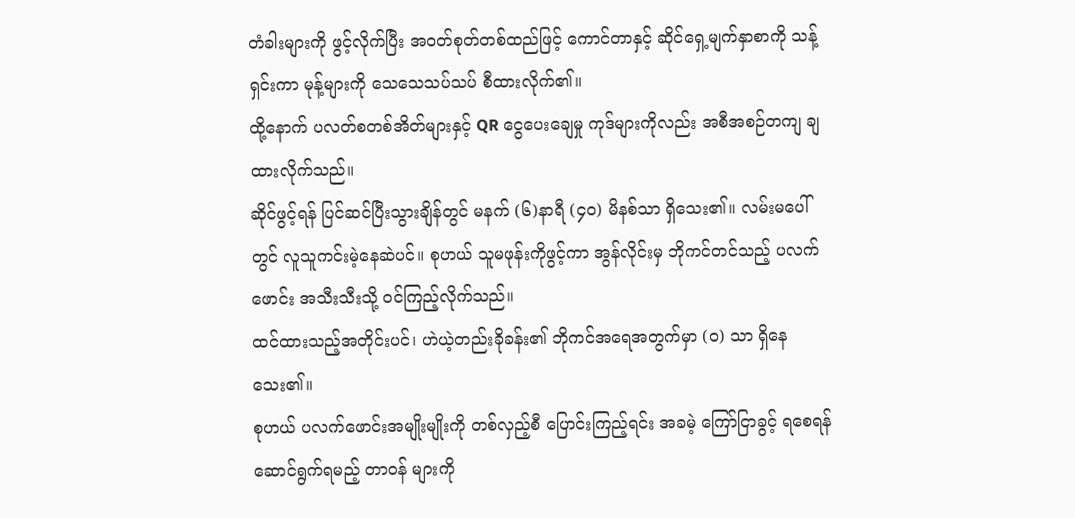တံခါးများကို ဖွင့်လိုက်ပြီး အဝတ်စုတ်တစ်ထည်ဖြင့် ကောင်တာနှင့် ဆိုင်ရှေ့မျက်နှာစာကို သန့်ရှင်းကာ မုန့်များကို သေသေသပ်သပ် စီထားလိုက်၏။
ထို့နောက် ပလတ်စတစ်အိတ်များနှင့် QR ငွေပေးချေမှု ကုဒ်များကိုလည်း အစီအစဉ်တကျ ချထားလိုက်သည်။
ဆိုင်ဖွင့်ရန် ပြင်ဆင်ပြီးသွားချိန်တွင် မနက် (၆)နာရီ (၄၀) မိနစ်သာ ရှိသေး၏။ လမ်းမပေါ်တွင် လူသူကင်းမဲ့နေဆဲပင်။ စုဟယ် သူမဖုန်းကိုဖွင့်ကာ အွန်လိုင်းမှ ဘိုကင်တင်သည့် ပလက်ဖောင်း အသီးသီးသို့ ဝင်ကြည့်လိုက်သည်။
ထင်ထားသည့်အတိုင်းပင်၊ ဟဲယဲ့တည်းခိုခန်း၏ ဘိုကင်အရေအတွက်မှာ (၀) သာ ရှိနေသေး၏။
စုဟယ် ပလက်ဖောင်းအမျိုးမျိုးကို တစ်လှည့်စီ ပြောင်းကြည့်ရင်း အခမဲ့ ကြော်ငြာခွင့် ရစေရန် ဆောင်ရွက်ရမည့် တာဝန် များကို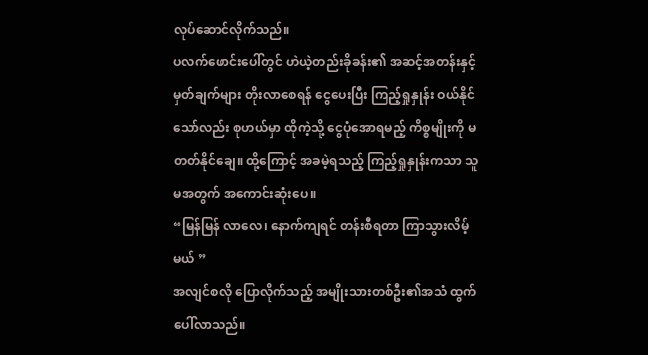လုပ်ဆောင်လိုက်သည်။
ပလက်ဖောင်းပေါ်တွင် ဟဲယဲ့တည်းခိုခန်း၏ အဆင့်အတန်းနှင့် မှတ်ချက်များ တိုးလာစေရန် ငွေပေးပြီး ကြည့်ရှုနှုန်း ဝယ်နိုင်သော်လည်း စုဟယ်မှာ ထိုကဲ့သို့ ငွေပုံအောရမည့် ကိစ္စမျိုးကို မတတ်နိုင်ချေ။ ထို့ကြောင့် အခမဲ့ရသည့် ကြည့်ရှုနှုန်းကသာ သူမအတွက် အကောင်းဆုံးပေ။
“မြန်မြန် လာလေ၊ နောက်ကျရင် တန်းစီရတာ ကြာသွားလိမ့်မယ် ”
အလျင်စလို ပြောလိုက်သည့် အမျိုးသားတစ်ဦး၏အသံ ထွက်ပေါ်လာသည်။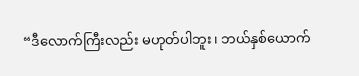“ဒီလောက်ကြီးလည်း မဟုတ်ပါဘူး၊ ဘယ်နှစ်ယောက်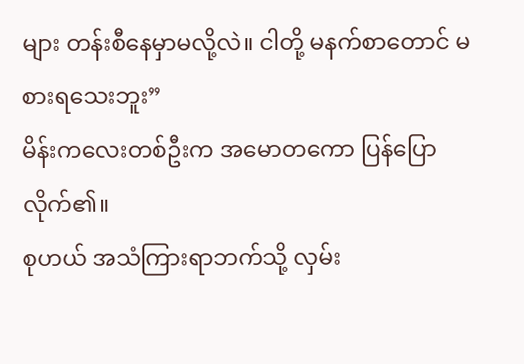များ တန်းစီနေမှာမလို့လဲ။ ငါတို့ မနက်စာတောင် မစားရသေးဘူး”
မိန်းကလေးတစ်ဦးက အမောတကော ပြန်ပြောလိုက်၏။
စုဟယ် အသံကြားရာဘက်သို့ လှမ်း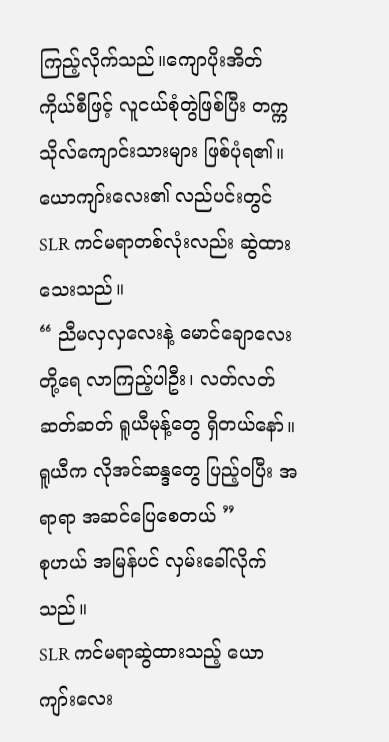ကြည့်လိုက်သည်။ကျောပိုးအိတ်ကိုယ်စီဖြင့် လူငယ်စုံတွဲဖြစ်ပြီး တက္ကသိုလ်ကျောင်းသားများ ဖြစ်ပုံရ၏။
ယောကျာ်းလေး၏ လည်ပင်းတွင် SLR ကင်မရာတစ်လုံးလည်း ဆွဲထားသေးသည်။
“ ညီမလှလှလေးနဲ့ မောင်ချောလေးတို့ရေ လာကြည့်ပါဦး၊ လတ်လတ်ဆတ်ဆတ် ရူယီမုန့်တွေ ရှိတယ်နော်။ ရူယီက လိုအင်ဆန္ဒတွေ ပြည့်ဝပြီး အရာရာ အဆင်ပြေစေတယ် ”
စုဟယ် အမြန်ပင် လှမ်းခေါ်လိုက်သည်။
SLR ကင်မရာဆွဲထားသည့် ယောကျာ်းလေး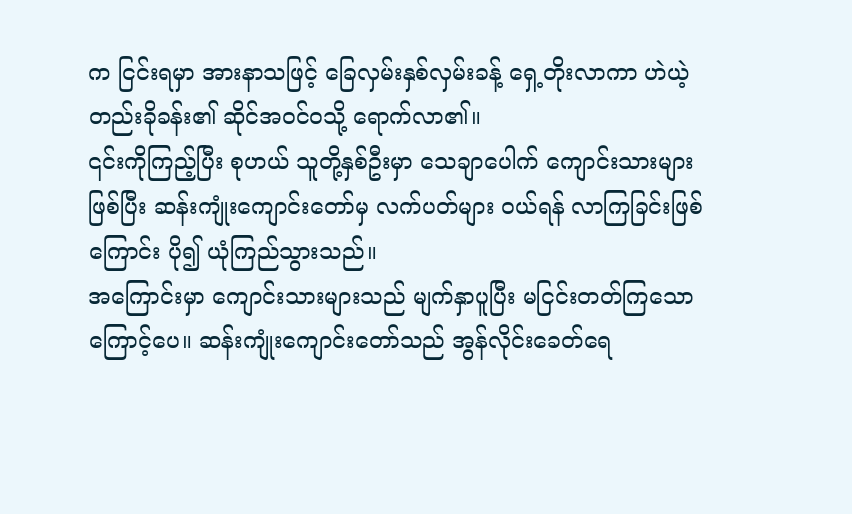က ငြင်းရမှာ အားနာသဖြင့် ခြေလှမ်းနှစ်လှမ်းခန့် ရှေ့တိုးလာကာ ဟဲယဲ့တည်းခိုခန်း၏ ဆိုင်အဝင်ဝသို့ ရောက်လာ၏။
၎င်းကိုကြည့်ပြီး စုဟယ် သူတို့နှစ်ဦးမှာ သေချာပေါက် ကျောင်းသားများဖြစ်ပြီး ဆန်းကျုံးကျောင်းတော်မှ လက်ပတ်များ ဝယ်ရန် လာကြခြင်းဖြစ်ကြောင်း ပို၍ ယုံကြည်သွားသည်။
အကြောင်းမှာ ကျောင်းသားများသည် မျက်နှာပူပြီး မငြင်းတတ်ကြသောကြောင့်ပေ။ ဆန်းကျုံးကျောင်းတော်သည် အွန်လိုင်းခေတ်ရေ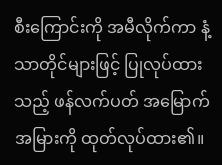စီးကြောင်းကို အမီလိုက်ကာ နံ့သာတိုင်များဖြင့် ပြုလုပ်ထားသည့် ဖန်လက်ပတ် အမြောက်အမြားကို ထုတ်လုပ်ထား၏။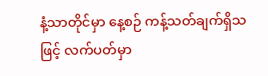နံ့သာတိုင်မှာ နေ့စဉ် ကန့်သတ်ချက်ရှိသဖြင့် လက်ပတ်မှာ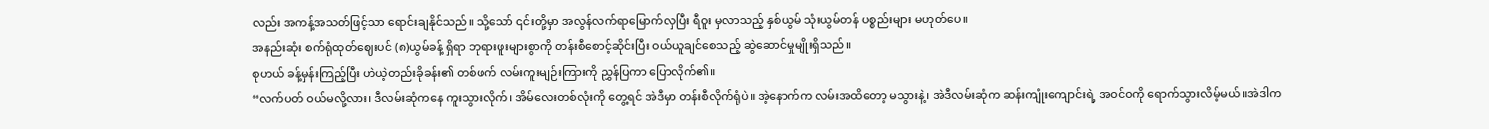လည်း အကန့်အသတ်ဖြင့်သာ ရောင်းချနိုင်သည်။ သို့သော် ၎င်းတို့မှာ အလွန်လက်ရာမြောက်လှပြီး ရီဝူး မှလာသည့် နှစ်ယွမ် သုံးယွမ်တန် ပစ္စည်းများ မဟုတ်ပေ။
အနည်းဆုံး စက်ရုံထုတ်ဈေးပင် (၈)ယွမ်ခန့် ရှိရာ ဘုရားဖူးများစွာကို တန်းစီစောင့်ဆိုင်းပြီး ဝယ်ယူချင်စေသည့် ဆွဲဆောင်မှုမျိုးရှိသည်။
စုဟယ် ခန့်မှန်းကြည့်ပြီး ဟဲယဲ့တည်းခိုခန်း၏ တစ်ဖက် လမ်းကူးမျဉ်းကြားကို ညွှန်ပြကာ ပြောလိုက်၏။
“လက်ပတ် ဝယ်မလို့လား၊ ဒီလမ်းဆုံကနေ ကူးသွားလိုက်၊ အိမ်လေးတစ်လုံးကို တွေ့ရင် အဲဒီမှာ တန်းစီလိုက်ရုံပဲ။ အဲ့နောက်က လမ်းအထိတော့ မသွားနဲ့၊ အဲဒီလမ်းဆုံက ဆန်းကျုံးကျောင်းရဲ့ အဝင်ဝကို ရောက်သွားလိမ့်မယ်။အဲဒါက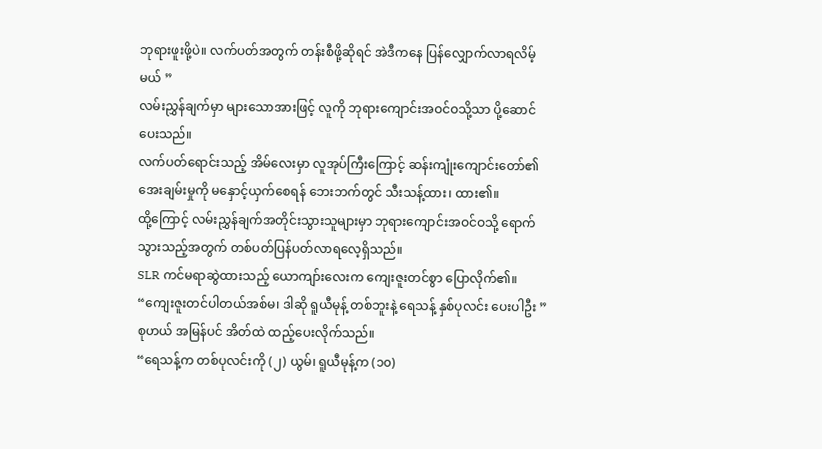ဘုရားဖူးဖို့ပဲ။ လက်ပတ်အတွက် တန်းစီဖို့ဆိုရင် အဲဒီကနေ ပြန်လျှောက်လာရလိမ့်မယ် ”
လမ်းညွှန်ချက်မှာ များသောအားဖြင့် လူကို ဘုရားကျောင်းအဝင်ဝသို့သာ ပို့ဆောင်ပေးသည်။
လက်ပတ်ရောင်းသည့် အိမ်လေးမှာ လူအုပ်ကြီးကြောင့် ဆန်းကျုံးကျောင်းတော်၏ အေးချမ်းမှုကို မနှောင့်ယှက်စေရန် ဘေးဘက်တွင် သီးသန့်ထား၊ ထား၏။
ထို့ကြောင့် လမ်းညွှန်ချက်အတိုင်းသွားသူများမှာ ဘုရားကျောင်းအဝင်ဝသို့ ရောက်သွားသည့်အတွက် တစ်ပတ်ပြန်ပတ်လာရလေ့ရှိသည်။
SLR ကင်မရာဆွဲထားသည့် ယောကျာ်းလေးက ကျေးဇူးတင်စွာ ပြောလိုက်၏။
“ကျေးဇူးတင်ပါတယ်အစ်မ၊ ဒါဆို ရူယီမုန့် တစ်ဘူးနဲ့ ရေသန့် နှစ်ပုလင်း ပေးပါဦး ”
စုဟယ် အမြန်ပင် အိတ်ထဲ ထည့်ပေးလိုက်သည်။
“ရေသန့်က တစ်ပုလင်းကို (၂) ယွမ်၊ ရူယီမုန့်က (၁၀)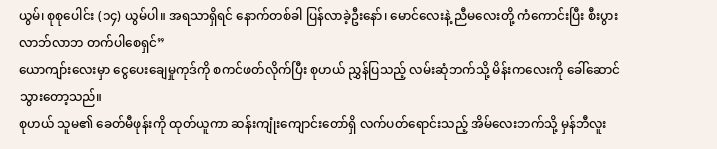ယွမ်၊ စုစုပေါင်း (၁၄) ယွမ်ပါ။ အရသာရှိရင် နောက်တစ်ခါ ပြန်လာခဲ့ဦးနော်၊ မောင်လေးနဲ့ ညီမလေးတို့ ကံကောင်းပြီး စီးပွားလာဘ်လာဘ တက်ပါစေရှင်”
ယောကျာ်းလေးမှာ ငွေပေးချေမှုကုဒ်ကို စကင်ဖတ်လိုက်ပြီး စုဟယ် ညွှန်ပြသည့် လမ်းဆုံဘက်သို့ မိန်းကလေးကို ခေါ်ဆောင်သွားတော့သည်။
စုဟယ် သူမ၏ ခေတ်မီဖုန်းကို ထုတ်ယူကာ ဆန်းကျုံးကျောင်းတော်ရှိ လက်ပတ်ရောင်းသည့် အိမ်လေးဘက်သို့ မှန်ဘီလူး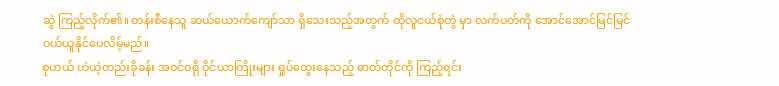ဆွဲ ကြည့်လိုက်၏။ တန်းစီနေသူ ဆယ်ယောက်ကျော်သာ ရှိသေးသည့်အတွက် ထိုလူငယ်စုံတွဲ မှာ လက်ပတ်ကို အောင်အောင်မြင်မြင် ဝယ်ယူနိုင်ပေလိမ့်မည်။
စုဟယ် ဟဲယဲ့တည်းခိုခန်း အဝင်ဝရှိ ဝိုင်ယာကြိုးများ ရှုပ်ထွေးနေသည့် ဓာတ်တိုင်ကို ကြည့်ရင်း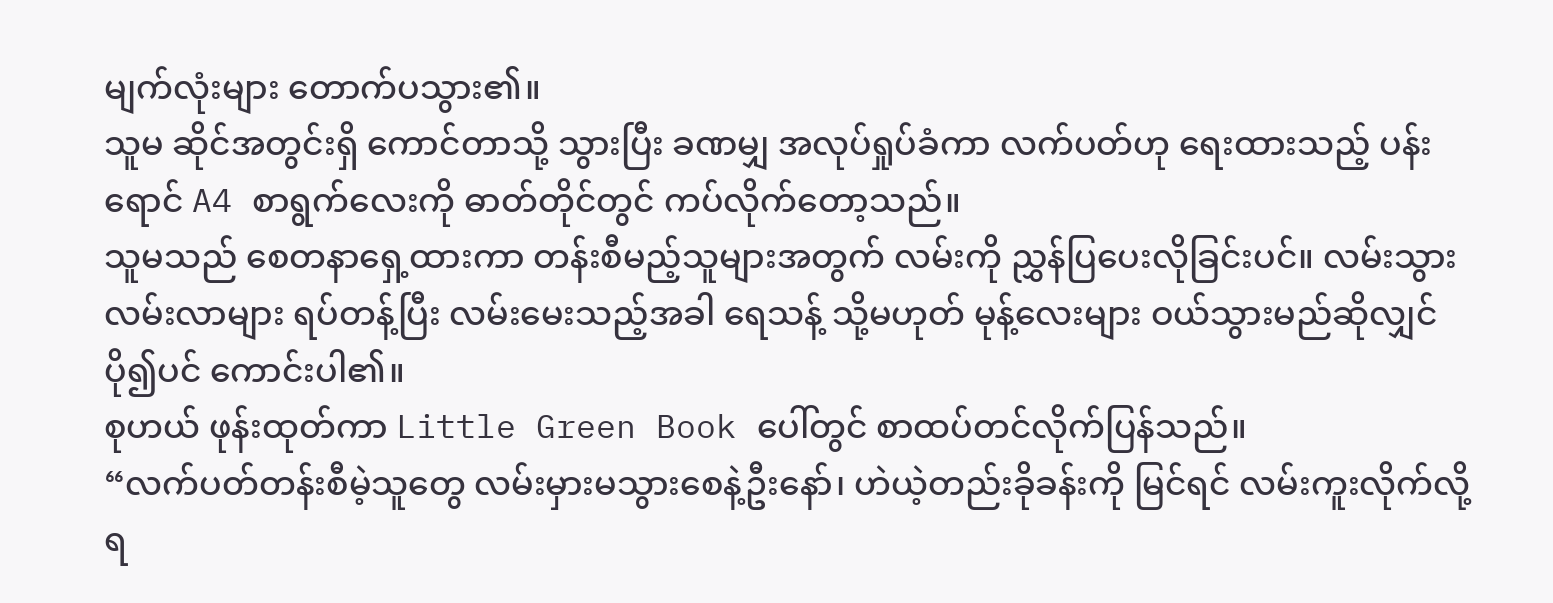မျက်လုံးများ တောက်ပသွား၏။
သူမ ဆိုင်အတွင်းရှိ ကောင်တာသို့ သွားပြီး ခဏမျှ အလုပ်ရှုပ်ခံကာ လက်ပတ်ဟု ရေးထားသည့် ပန်းရောင် A4 စာရွက်လေးကို ဓာတ်တိုင်တွင် ကပ်လိုက်တော့သည်။
သူမသည် စေတနာရှေ့ထားကာ တန်းစီမည့်သူများအတွက် လမ်းကို ညွှန်ပြပေးလိုခြင်းပင်။ လမ်းသွားလမ်းလာများ ရပ်တန့်ပြီး လမ်းမေးသည့်အခါ ရေသန့် သို့မဟုတ် မုန့်လေးများ ဝယ်သွားမည်ဆိုလျှင် ပို၍ပင် ကောင်းပါ၏။
စုဟယ် ဖုန်းထုတ်ကာ Little Green Book ပေါ်တွင် စာထပ်တင်လိုက်ပြန်သည်။
“လက်ပတ်တန်းစီမဲ့သူတွေ လမ်းမှားမသွားစေနဲ့ဦးနော်၊ ဟဲယဲ့တည်းခိုခန်းကို မြင်ရင် လမ်းကူးလိုက်လို့ ရ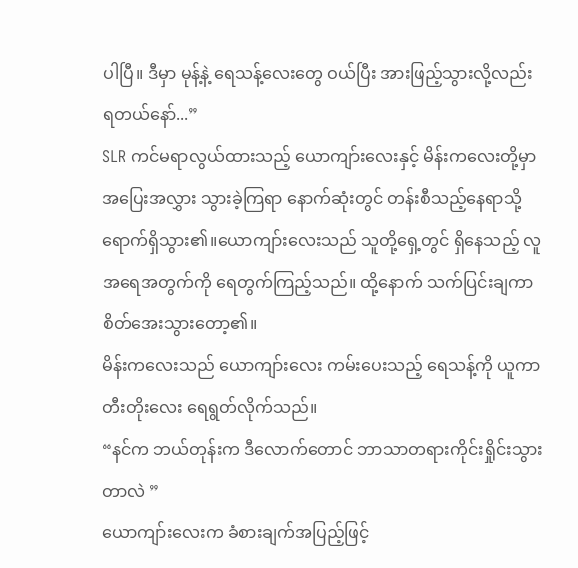ပါပြီ။ ဒီမှာ မုန့်နဲ့ ရေသန့်လေးတွေ ဝယ်ပြီး အားဖြည့်သွားလို့လည်း ရတယ်နော်...”
SLR ကင်မရာလွယ်ထားသည့် ယောကျာ်းလေးနှင့် မိန်းကလေးတို့မှာ အပြေးအလွှား သွားခဲ့ကြရာ နောက်ဆုံးတွင် တန်းစီသည့်နေရာသို့ ရောက်ရှိသွား၏။ယောကျာ်းလေးသည် သူတို့ရှေ့တွင် ရှိနေသည့် လူအရေအတွက်ကို ရေတွက်ကြည့်သည်။ ထို့နောက် သက်ပြင်းချကာ စိတ်အေးသွားတော့၏။
မိန်းကလေးသည် ယောကျာ်းလေး ကမ်းပေးသည့် ရေသန့်ကို ယူကာ တီးတိုးလေး ရေရွတ်လိုက်သည်။
“နင်က ဘယ်တုန်းက ဒီလောက်တောင် ဘာသာတရားကိုင်းရှိုင်းသွားတာလဲ ”
ယောကျာ်းလေးက ခံစားချက်အပြည့်ဖြင့်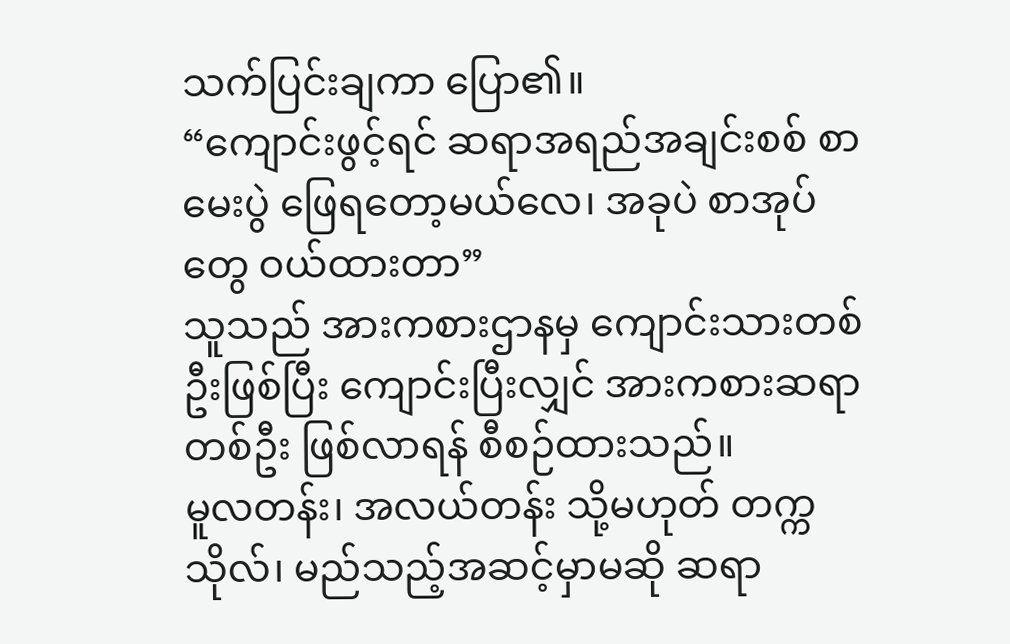သက်ပြင်းချကာ ပြော၏။
“ကျောင်းဖွင့်ရင် ဆရာအရည်အချင်းစစ် စာမေးပွဲ ဖြေရတော့မယ်လေ၊ အခုပဲ စာအုပ်တွေ ဝယ်ထားတာ”
သူသည် အားကစားဌာနမှ ကျောင်းသားတစ်ဦးဖြစ်ပြီး ကျောင်းပြီးလျှင် အားကစားဆရာတစ်ဦး ဖြစ်လာရန် စီစဉ်ထားသည်။
မူလတန်း၊ အလယ်တန်း သို့မဟုတ် တက္ကသိုလ်၊ မည်သည့်အဆင့်မှာမဆို ဆရာ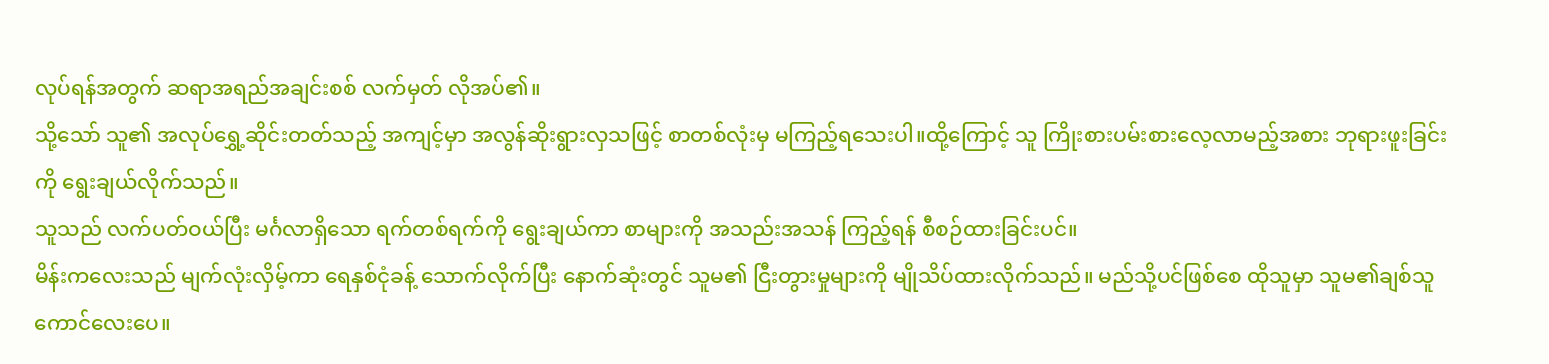လုပ်ရန်အတွက် ဆရာအရည်အချင်းစစ် လက်မှတ် လိုအပ်၏။
သို့သော် သူ၏ အလုပ်ရွှေ့ဆိုင်းတတ်သည့် အကျင့်မှာ အလွန်ဆိုးရွားလှသဖြင့် စာတစ်လုံးမှ မကြည့်ရသေးပါ။ထို့ကြောင့် သူ ကြိုးစားပမ်းစားလေ့လာမည့်အစား ဘုရားဖူးခြင်းကို ရွေးချယ်လိုက်သည်။
သူသည် လက်ပတ်ဝယ်ပြီး မင်္ဂလာရှိသော ရက်တစ်ရက်ကို ရွေးချယ်ကာ စာများကို အသည်းအသန် ကြည့်ရန် စီစဉ်ထားခြင်းပင်။
မိန်းကလေးသည် မျက်လုံးလှိမ့်ကာ ရေနှစ်ငုံခန့် သောက်လိုက်ပြီး နောက်ဆုံးတွင် သူမ၏ ငြီးတွားမှုများကို မျိုသိပ်ထားလိုက်သည်။ မည်သို့ပင်ဖြစ်စေ ထိုသူမှာ သူမ၏ချစ်သူ ကောင်လေးပေ။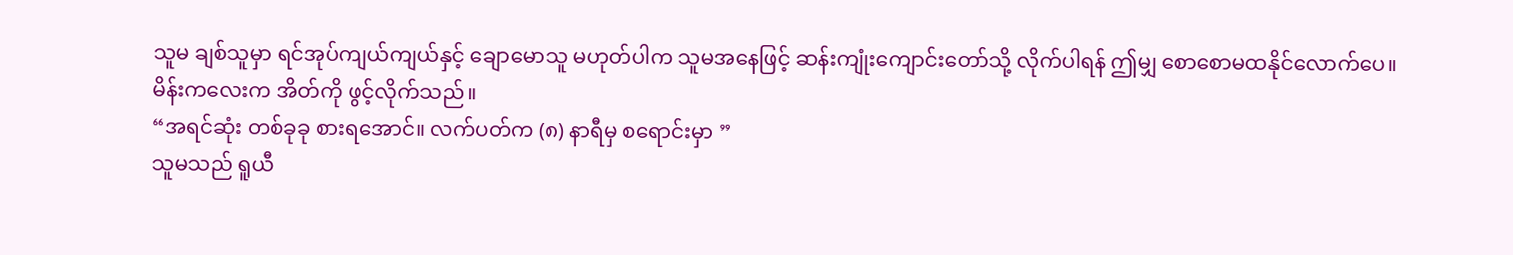သူမ ချစ်သူမှာ ရင်အုပ်ကျယ်ကျယ်နှင့် ချောမောသူ မဟုတ်ပါက သူမအနေဖြင့် ဆန်းကျုံးကျောင်းတော်သို့ လိုက်ပါရန် ဤမျှ စောစောမထနိုင်လောက်ပေ။
မိန်းကလေးက အိတ်ကို ဖွင့်လိုက်သည်။
“အရင်ဆုံး တစ်ခုခု စားရအောင်။ လက်ပတ်က (၈) နာရီမှ စရောင်းမှာ ”
သူမသည် ရူယီ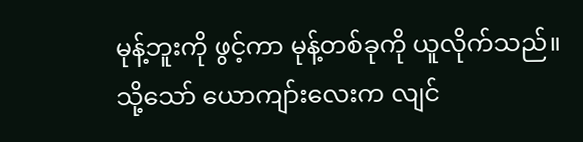မုန့်ဘူးကို ဖွင့်ကာ မုန့်တစ်ခုကို ယူလိုက်သည်။
သို့သော် ယောကျာ်းလေးက လျင်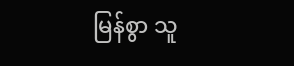မြန်စွာ သူ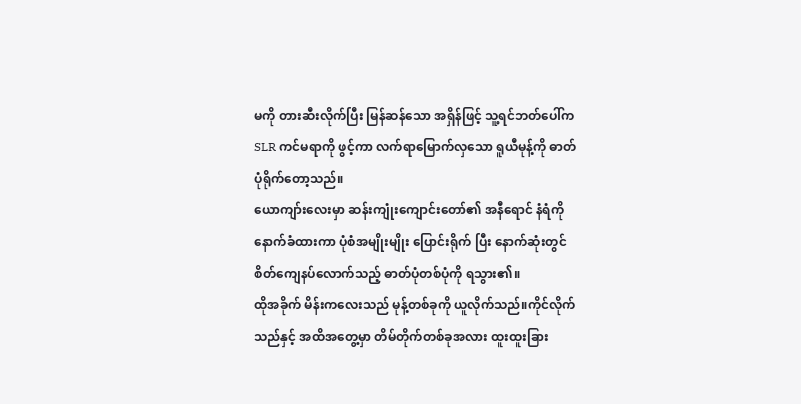မကို တားဆီးလိုက်ပြီး မြန်ဆန်သော အရှိန်ဖြင့် သူ့ရင်ဘတ်ပေါ်က SLR ကင်မရာကို ဖွင့်ကာ လက်ရာမြောက်လှသော ရူယီမုန့်ကို ဓာတ်ပုံရိုက်တော့သည်။
ယောကျာ်းလေးမှာ ဆန်းကျုံးကျောင်းတော်၏ အနီရောင် နံရံကို နောက်ခံထားကာ ပုံစံအမျိုးမျိုး ပြောင်းရိုက် ပြီး နောက်ဆုံးတွင် စိတ်ကျေနပ်လောက်သည့် ဓာတ်ပုံတစ်ပုံကို ရသွား၏။
ထိုအခိုက် မိန်းကလေးသည် မုန့်တစ်ခုကို ယူလိုက်သည်။ကိုင်လိုက်သည်နှင့် အထိအတွေ့မှာ တိမ်တိုက်တစ်ခုအလား ထူးထူးခြား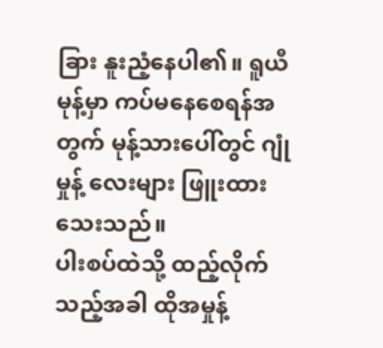ခြား နူးညံ့နေပါ၏။ ရူယီမုန့်မှာ ကပ်မနေစေရန်အတွက် မုန့်သားပေါ်တွင် ဂျုံမှုန့် လေးများ ဖြူးထားသေးသည်။
ပါးစပ်ထဲသို့ ထည့်လိုက်သည့်အခါ ထိုအမှုန့်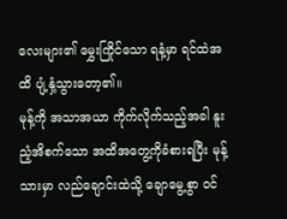လေးများ၏ မွှေးကြိုင်သော ရနံ့မှာ ရင်ထဲအထိ ပျံ့နှံ့သွားတော့၏။
မုန့်ကို အသာအယာ ကိုက်လိုက်သည့်အခါ နူးညံ့အိစက်သော အထိအတွေ့ကိုခံစားရပြီး မုန့်သားမှာ လည်ချောင်းထဲသို့ ချောမွေ့စွာ ဝင်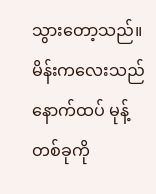သွားတော့သည်။
မိန်းကလေးသည် နောက်ထပ် မုန့်တစ်ခုကို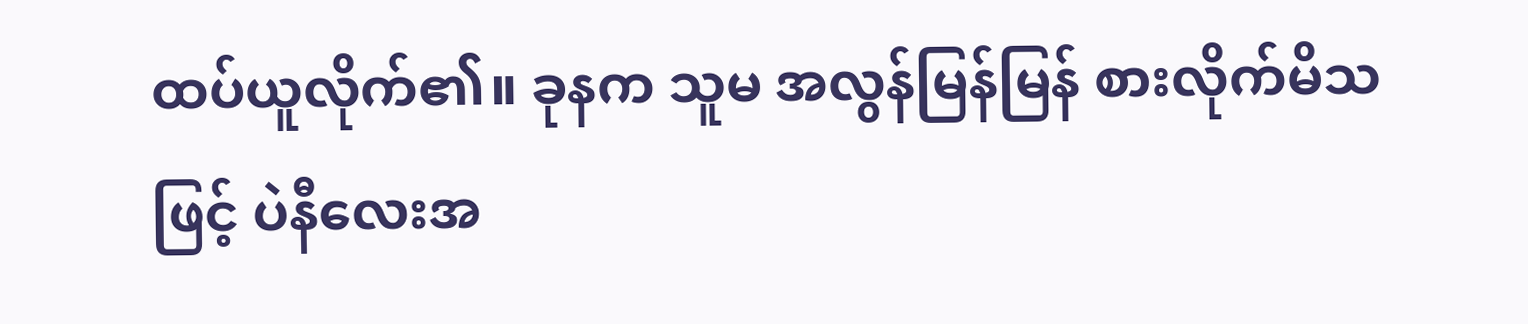ထပ်ယူလိုက်၏။ ခုနက သူမ အလွန်မြန်မြန် စားလိုက်မိသဖြင့် ပဲနီလေးအ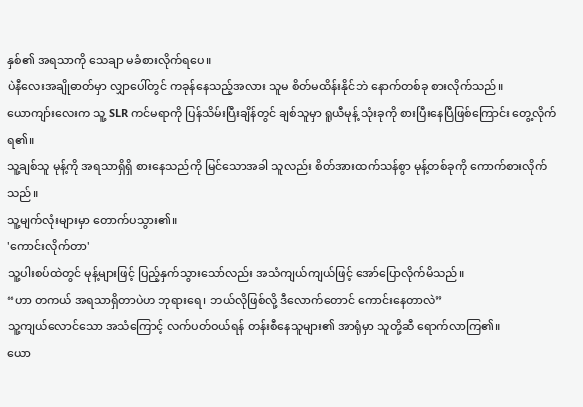နှစ်၏ အရသာကို သေချာ မခံစားလိုက်ရပေ။
ပဲနီလေးအချိုဓာတ်မှာ လျှာပေါ်တွင် ကခုန်နေသည့်အလား သူမ စိတ်မထိန်းနိုင်ဘဲ နောက်တစ်ခု စားလိုက်သည်။
ယောကျာ်းလေးက သူ့ SLR ကင်မရာကို ပြန်သိမ်းပြီးချိန်တွင် ချစ်သူမှာ ရူယီမုန့် သုံးခုကို စားပြီးနေပြီဖြစ်ကြောင်း တွေ့လိုက်ရ၏။
သူ့ချစ်သူ မုန့်ကို အရသာရှိရှိ စားနေသည်ကို မြင်သောအခါ သူလည်း စိတ်အားထက်သန်စွာ မုန့်တစ်ခုကို ကောက်စားလိုက်သည်။
သူ့မျက်လုံးများမှာ တောက်ပသွား၏။
'ကောင်းလိုက်တာ'
သူ့ပါးစပ်ထဲတွင် မုန့်များဖြင့် ပြည့်နှက်သွားသော်လည်း အသံကျယ်ကျယ်ဖြင့် အော်ပြောလိုက်မိသည်။
“ဟာ တကယ် အရသာရှိတာပဲဟ ဘုရားရေ၊ ဘယ်လိုဖြစ်လို့ ဒီလောက်တောင် ကောင်းနေတာလဲ”
သူ့ကျယ်လောင်သော အသံကြောင့် လက်ပတ်ဝယ်ရန် တန်းစီနေသူများ၏ အာရုံမှာ သူတို့ဆီ ရောက်လာကြ၏။
ယော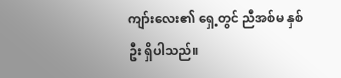ကျာ်းလေး၏ ရှေ့တွင် ညီအစ်မ နှစ်ဦး ရှိပါသည်။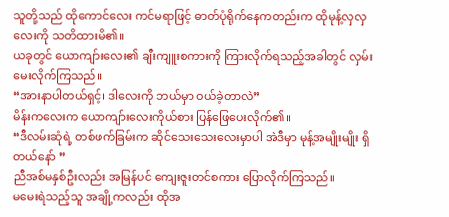သူတို့သည် ထိုကောင်လေး ကင်မရာဖြင့် ဓာတ်ပုံရိုက်နေကတည်းက ထိုမုန့်လှလှလေးကို သတိထားမိ၏။
ယခုတွင် ယောကျာ်းလေး၏ ချီးကျူးစကားကို ကြားလိုက်ရသည့်အခါတွင် လှမ်းမေးလိုက်ကြသည်။
“အားနာပါတယ်ရှင့်၊ ဒါလေးကို ဘယ်မှာ ဝယ်ခဲ့တာလဲ”
မိန်းကလေးက ယောကျာ်းလေးကိုယ်စား ပြန်ဖြေပေးလိုက်၏။
“ဒီလမ်းဆုံရဲ့ တစ်ဖက်ခြမ်းက ဆိုင်သေးသေးလေးမှာပါ အဲဒီမှာ မုန့်အမျိုးမျိုး ရှိတယ်နော် ”
ညီအစ်မနှစ်ဦးလည်း အမြန်ပင် ကျေးဇူးတင်စကား ပြောလိုက်ကြသည်။
မမေးရဲသည့်သူ အချို့ကလည်း ထိုအ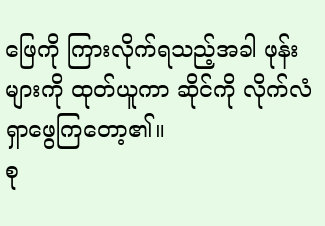ဖြေကို ကြားလိုက်ရသည့်အခါ ဖုန်းများကို ထုတ်ယူကာ ဆိုင်ကို လိုက်လံ ရှာဖွေကြတော့၏။
စု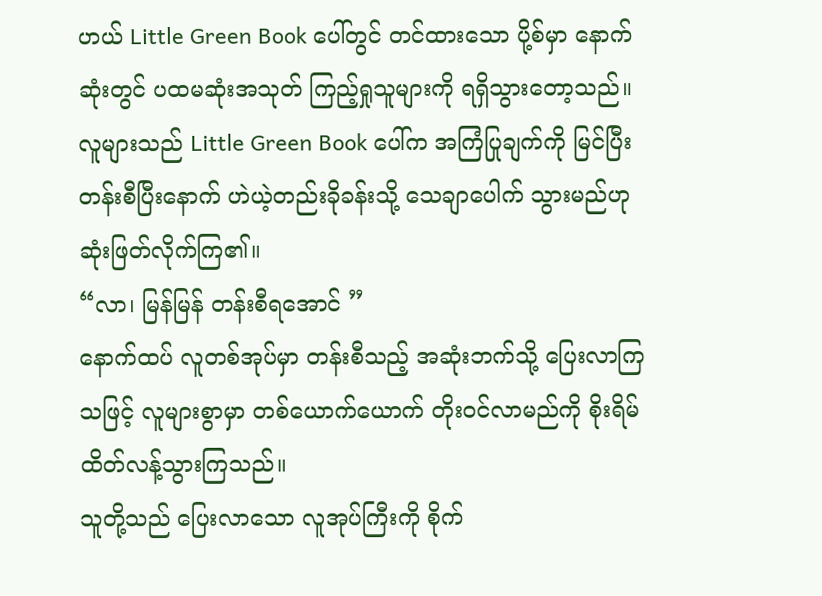ဟယ် Little Green Book ပေါ်တွင် တင်ထားသော ပို့စ်မှာ နောက်ဆုံးတွင် ပထမဆုံးအသုတ် ကြည့်ရှုသူများကို ရရှိသွားတော့သည်။
လူများသည် Little Green Book ပေါ်က အကြံပြုချက်ကို မြင်ပြီး တန်းစီပြီးနောက် ဟဲယဲ့တည်းခိုခန်းသို့ သေချာပေါက် သွားမည်ဟု ဆုံးဖြတ်လိုက်ကြ၏။
“လာ၊ မြန်မြန် တန်းစီရအောင် ”
နောက်ထပ် လူတစ်အုပ်မှာ တန်းစီသည့် အဆုံးဘက်သို့ ပြေးလာကြသဖြင့် လူများစွာမှာ တစ်ယောက်ယောက် တိုးဝင်လာမည်ကို စိုးရိမ်ထိတ်လန့်သွားကြသည်။
သူတို့သည် ပြေးလာသော လူအုပ်ကြီးကို စိုက်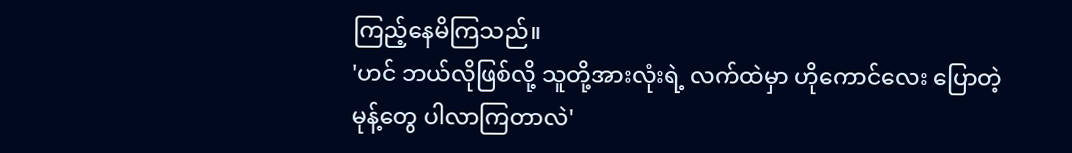ကြည့်နေမိကြသည်။
'ဟင် ဘယ်လိုဖြစ်လို့ သူတို့အားလုံးရဲ့ လက်ထဲမှာ ဟိုကောင်လေး ပြောတဲ့ မုန့်တွေ ပါလာကြတာလဲ'